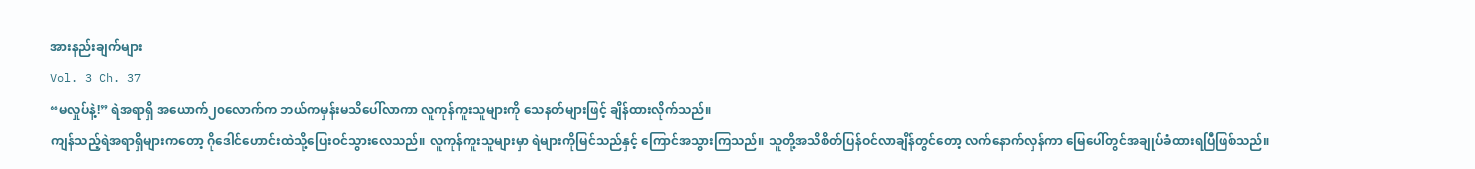အားနည်းချက်များ
Vol. 3 Ch. 37
“မလှုပ်နဲ့!” ရဲအရာရှိ အယောက်၂၀လောက်က ဘယ်ကမှန်းမသိပေါ်လာကာ လူကုန်ကူးသူများကို သေနတ်များဖြင့် ချိန်ထားလိုက်သည်။
ကျန်သည့်ရဲအရာရှိများကတော့ ဂိုဒေါင်ဟောင်းထဲသို့ပြေးဝင်သွားလေသည်။ လူကုန်ကူးသူများမှာ ရဲများကိုမြင်သည်နှင့် ကြောင်အသွားကြသည်။ သူတို့အသိစိတ်ပြန်ဝင်လာချိန်တွင်တော့ လက်နောက်လှန်ကာ မြေပေါ်တွင်အချုပ်ခံထားရပြီဖြစ်သည်။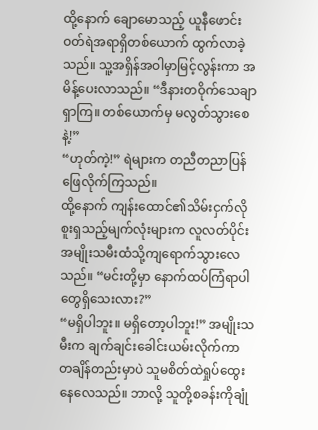ထို့နောက် ချောမောသည့် ယူနီဖောင်းဝတ်ရဲအရာရှိတစ်ယောက် ထွက်လာခဲ့သည်။ သူ့အရှိန်အဝါမှာမြင့်လွန်းကာ အမိန့်ပေးလာသည်။ “ဒီနားတဝိုက်သေချာရှာကြ။ တစ်ယောက်မှ မလွတ်သွားစေနဲ့!”
“ဟုတ်ကဲ့!” ရဲများက တညီတညာပြန်ဖြေလိုက်ကြသည်။
ထို့နောက် ကျန်းထောင်၏သိမ်းငှက်လိုစူးရှသည့်မျက်လုံးများက လူလတ်ပိုင်းအမျိုးသမီးထံသို့ကျရောက်သွားလေသည်။ “မင်းတို့မှာ နောက်ထပ်ကြံရာပါတွေရှိသေးလား?”
“မရှိပါဘူး။ မရှိတော့ပါဘူး!” အမျိုးသမီးက ချက်ချင်းခေါင်းယမ်းလိုက်ကာ တချိန်တည်းမှာပဲ သူမစိတ်ထဲရှုပ်ထွေးနေလေသည်။ ဘာလို့ သူတို့စခန်းကိုချုံ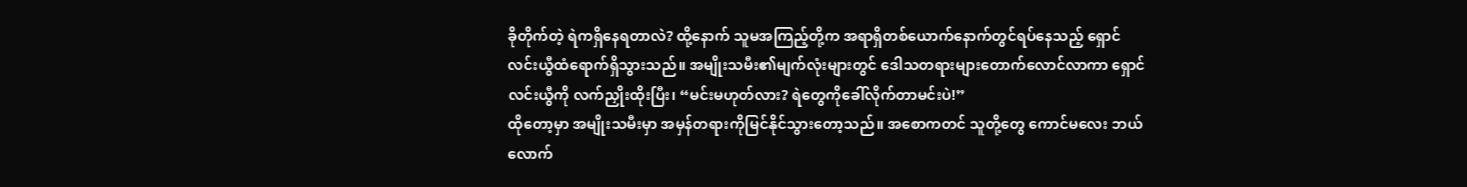ခိုတိုက်တဲ့ ရဲကရှိနေရတာလဲ? ထို့နောက် သူမအကြည့်တို့က အရာရှိတစ်ယောက်နောက်တွင်ရပ်နေသည့် ရှောင်လင်းယွီထံရောက်ရှိသွားသည်။ အမျိုးသမီး၏မျက်လုံးများတွင် ဒေါသတရားများတောက်လောင်လာကာ ရှောင်လင်းယွီကို လက်ညှိုးထိုးပြီး၊ “မင်းမဟုတ်လား? ရဲတွေကိုခေါ်လိုက်တာမင်းပဲ!”
ထိုတော့မှာ အမျိုးသမီးမှာ အမှန်တရားကိုမြင်နိုင်သွားတော့သည်။ အစောကတင် သူတို့တွေ ကောင်မလေး ဘယ်လောက်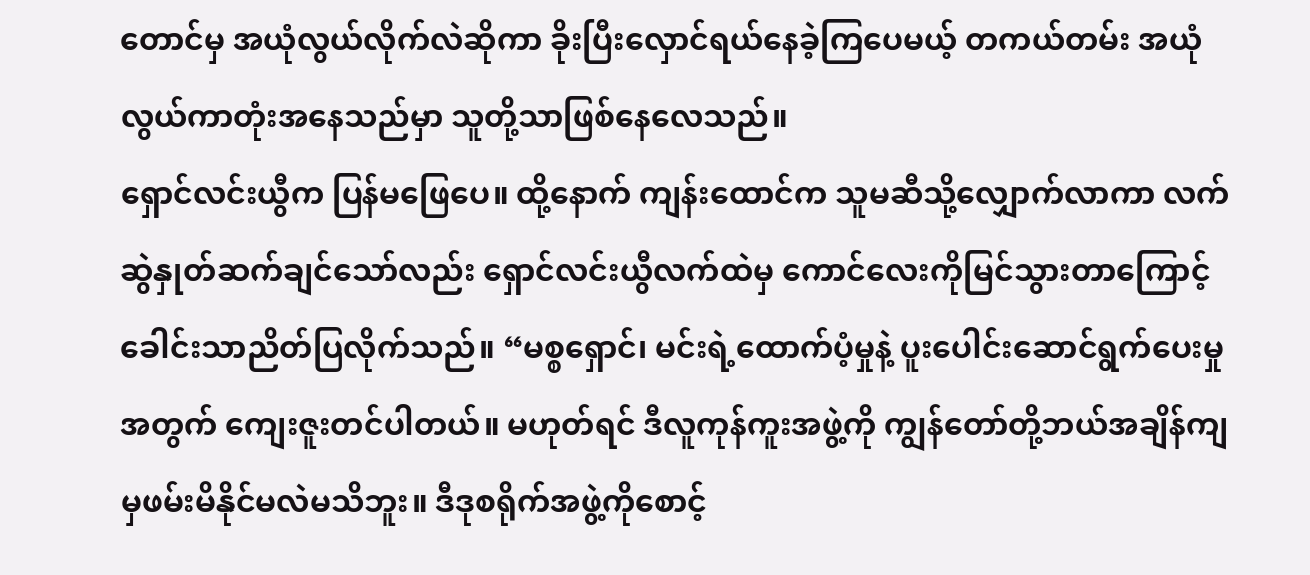တောင်မှ အယုံလွယ်လိုက်လဲဆိုကာ ခိုးပြီးလှောင်ရယ်နေခဲ့ကြပေမယ့် တကယ်တမ်း အယုံလွယ်ကာတုံးအနေသည်မှာ သူတို့သာဖြစ်နေလေသည်။
ရှောင်လင်းယွီက ပြန်မဖြေပေ။ ထို့နောက် ကျန်းထောင်က သူမဆီသို့လျှောက်လာကာ လက်ဆွဲနှုတ်ဆက်ချင်သော်လည်း ရှောင်လင်းယွီလက်ထဲမှ ကောင်လေးကိုမြင်သွားတာကြောင့် ခေါင်းသာညိတ်ပြလိုက်သည်။ “မစ္စရှောင်၊ မင်းရဲ့ထောက်ပံ့မှုနဲ့ ပူးပေါင်းဆောင်ရွက်ပေးမှုအတွက် ကျေးဇူးတင်ပါတယ်။ မဟုတ်ရင် ဒီလူကုန်ကူးအဖွဲ့ကို ကျွန်တော်တို့ဘယ်အချိန်ကျမှဖမ်းမိနိုင်မလဲမသိဘူး။ ဒီဒုစရိုက်အဖွဲ့ကိုစောင့်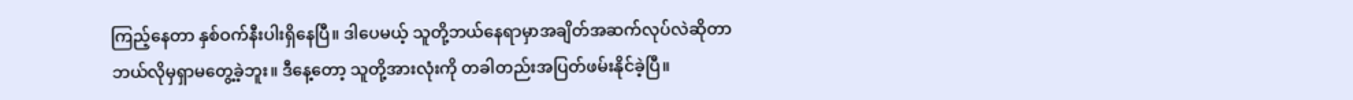ကြည့်နေတာ နှစ်ဝက်နီးပါးရှိနေပြီ။ ဒါပေမယ့် သူတို့ဘယ်နေရာမှာအချိတ်အဆက်လုပ်လဲဆိုတာ ဘယ်လိုမှရှာမတွေ့ခဲ့ဘူး။ ဒီနေ့တော့ သူတို့အားလုံးကို တခါတည်းအပြတ်ဖမ်းနိုင်ခဲ့ပြီ။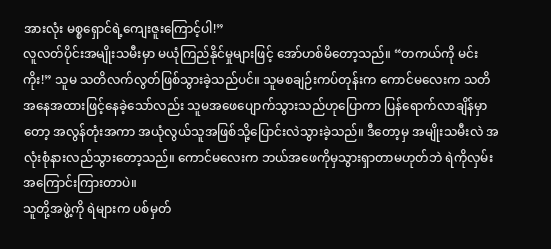အားလုံး မစ္စရှောင်ရဲ့ကျေးဇူးကြောင့်ပါ!”
လူလတ်ပိုင်းအမျိုးသမီးမှာ မယုံကြည်နိုင်မှုများဖြင့် အော်ဟစ်မိတော့သည်။ “တကယ်ကို မင်းကိုး!” သူမ သတိလက်လွတ်ဖြစ်သွားခဲ့သည်ပင်။ သူမစချဉ်းကပ်တုန်းက ကောင်မလေးက သတိအနေအထားဖြင့်နေခဲ့သော်လည်း သူမအဖေပျောက်သွားသည်ဟုပြောကာ ပြန်ရောက်လာချိန်မှာတော့ အလွန်တုံးအကာ အယုံလွယ်သူအဖြစ်သို့ပြောင်းလဲသွားခဲ့သည်။ ဒီတော့မှ အမျိုးသမီးလဲ အလုံးစုံနားလည်သွားတော့သည်။ ကောင်မလေးက ဘယ်အဖေကိုမှသွားရှာတာမဟုတ်ဘဲ ရဲကိုလှမ်းအကြောင်းကြားတာပဲ။
သူတို့အဖွဲ့ကို ရဲများက ပစ်မှတ်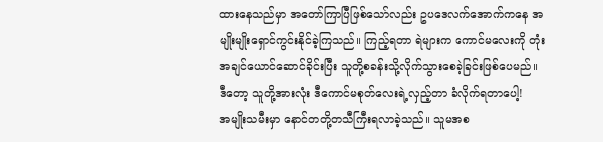ထားနေသည်မှာ အတော်ကြာပြီဖြစ်သော်လည်း ဥပဒေလက်အောက်ကနေ အမျိုးမျိုးရှောင်ကွင်းနိုင်ခဲ့ကြသည်။ ကြည့်ရတာ ရဲများက ကောင်မလေးကို တုံးအချင်ယောင်ဆောင်ခိုင်းပြီး သူတို့စခန်းသို့လိုက်သွားစေခဲ့ခြင်းဖြစ်ပေမည်။
ဒီတော့ သူတို့အားလုံး ဒီကောင်မစုတ်လေးရဲ့လှည့်တာ ခံလိုက်ရတာပေါ့!
အမျိုးသမီးမှာ နောင်တတို့တသီကြီးရလာခဲ့သည်။ သူမအစ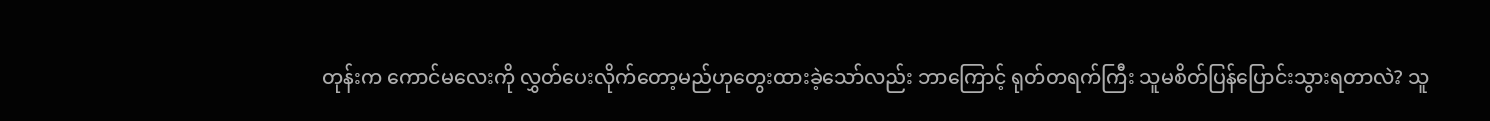တုန်းက ကောင်မလေးကို လွှတ်ပေးလိုက်တော့မည်ဟုတွေးထားခဲ့သော်လည်း ဘာကြောင့် ရုတ်တရက်ကြီး သူမစိတ်ပြန်ပြောင်းသွားရတာလဲ? သူ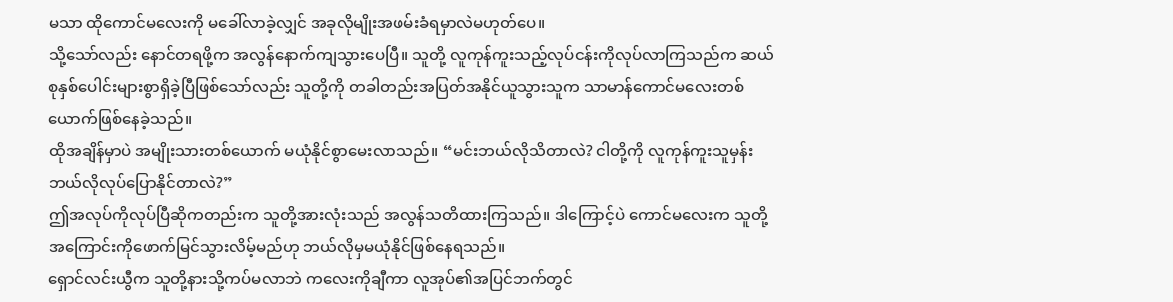မသာ ထိုကောင်မလေးကို မခေါ်လာခဲ့လျှင် အခုလိုမျိုးအဖမ်းခံရမှာလဲမဟုတ်ပေ။
သို့သော်လည်း နောင်တရဖို့က အလွန်နောက်ကျသွားပေပြီ။ သူတို့ လူကုန်ကူးသည့်လုပ်ငန်းကိုလုပ်လာကြသည်က ဆယ်စုနှစ်ပေါင်းများစွာရှိခဲ့ပြီဖြစ်သော်လည်း သူတို့ကို တခါတည်းအပြတ်အနိုင်ယူသွားသူက သာမာန်ကောင်မလေးတစ်ယောက်ဖြစ်နေခဲ့သည်။
ထိုအချိန်မှာပဲ အမျိုးသားတစ်ယောက် မယုံနိုင်စွာမေးလာသည်။ “မင်းဘယ်လိုသိတာလဲ? ငါတို့ကို လူကုန်ကူးသူမှန်းဘယ်လိုလုပ်ပြောနိုင်တာလဲ?”
ဤအလုပ်ကိုလုပ်ပြီဆိုကတည်းက သူတို့အားလုံးသည် အလွန်သတိထားကြသည်။ ဒါကြောင့်ပဲ ကောင်မလေးက သူတို့အကြောင်းကိုဖောက်မြင်သွားလိမ့်မည်ဟု ဘယ်လိုမှမယုံနိုင်ဖြစ်နေရသည်။
ရှောင်လင်းယွီက သူတို့နားသို့ကပ်မလာဘဲ ကလေးကိုချီကာ လူအုပ်၏အပြင်ဘက်တွင်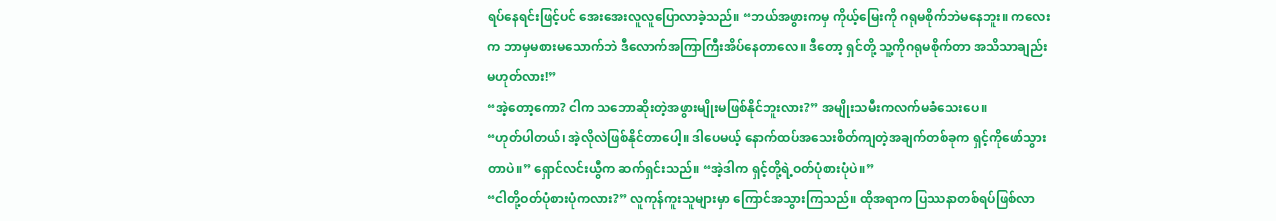ရပ်နေရင်းဖြင့်ပင် အေးအေးလူလူပြောလာခဲ့သည်။ “ဘယ်အဖွားကမှ ကိုယ့်မြေးကို ဂရုမစိုက်ဘဲမနေဘူး။ ကလေးက ဘာမှမစားမသောက်ဘဲ ဒီလောက်အကြာကြီးအိပ်နေတာလေ။ ဒီတော့ ရှင်တို့ သူ့ကိုဂရုမစိုက်တာ အသိသာချည်းမဟုတ်လား!”
“အဲ့တော့ကော? ငါက သဘောဆိုးတဲ့အဖွားမျိုးမဖြစ်နိုင်ဘူးလား?” အမျိုးသမီးကလက်မခံသေးပေ။
“ဟုတ်ပါတယ်၊ အဲ့လိုလဲဖြစ်နိုင်တာပေါ့။ ဒါပေမယ့် နောက်ထပ်အသေးစိတ်ကျတဲ့အချက်တစ်ခုက ရှင့်ကိုဖော်သွားတာပဲ။” ရှောင်လင်းယွီက ဆက်ရှင်းသည်။ “အဲ့ဒါက ရှင့်တို့ရဲ့ဝတ်ပုံစားပုံပဲ။”
“ငါတို့ဝတ်ပုံစားပုံကလား?” လူကုန်ကူးသူများမှာ ကြောင်အသွားကြသည်။ ထိုအရာက ပြဿနာတစ်ရပ်ဖြစ်လာ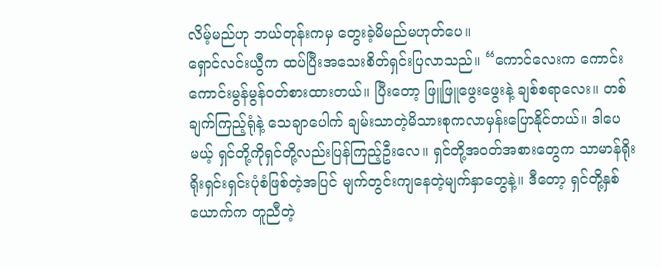လိမ့်မည်ဟု ဘယ်တုန်းကမှ တွေးခဲ့မိမည်မဟုတ်ပေ။
ရှောင်လင်းယွီက ထပ်ပြီးအသေးစိတ်ရှင်းပြလာသည်။ “ကောင်လေးက ကောင်းကောင်းမွန်မွန်ဝတ်စားထားတယ်။ ပြီးတော့ ဖြူဖြူဖွေးဖွေးနဲ့ ချစ်စရာလေး။ တစ်ချက်ကြည့်ရုံနဲ့ သေချာပေါက် ချမ်းသာတဲ့မိသားစုကလာမှန်းပြောနိုင်တယ်။ ဒါပေမယ့် ရှင်တို့ကိုရှင်တို့လည်းပြန်ကြည့်ဦးလေ။ ရှင်တို့အဝတ်အစားတွေက သာမာန်ရိုးရိုးရှင်းရှင်းပုံစံဖြစ်တဲ့အပြင် မျက်တွင်းကျနေတဲ့မျက်နှာတွေနဲ့။ ဒီတော့ ရှင်တို့နှစ်ယောက်က တူညီတဲ့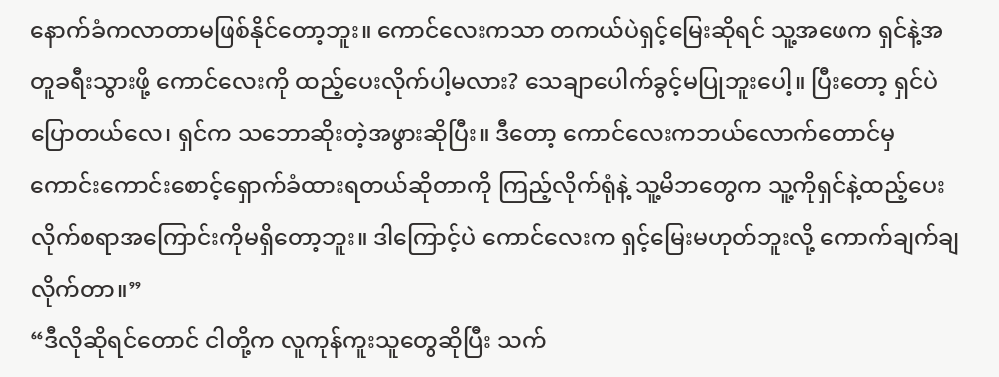နောက်ခံကလာတာမဖြစ်နိုင်တော့ဘူး။ ကောင်လေးကသာ တကယ်ပဲရှင့်မြေးဆိုရင် သူ့အဖေက ရှင်နဲ့အတူခရီးသွားဖို့ ကောင်လေးကို ထည့်ပေးလိုက်ပါ့မလား? သေချာပေါက်ခွင့်မပြုဘူးပေါ့။ ပြီးတော့ ရှင်ပဲပြောတယ်လေ၊ ရှင်က သဘောဆိုးတဲ့အဖွားဆိုပြီး။ ဒီတော့ ကောင်လေးကဘယ်လောက်တောင်မှ ကောင်းကောင်းစောင့်ရှောက်ခံထားရတယ်ဆိုတာကို ကြည့်လိုက်ရုံနဲ့ သူ့မိဘတွေက သူ့ကိုရှင်နဲ့ထည့်ပေးလိုက်စရာအကြောင်းကိုမရှိတော့ဘူး။ ဒါကြောင့်ပဲ ကောင်လေးက ရှင့်မြေးမဟုတ်ဘူးလို့ ကောက်ချက်ချလိုက်တာ။”
“ဒီလိုဆိုရင်တောင် ငါတို့က လူကုန်ကူးသူတွေဆိုပြီး သက်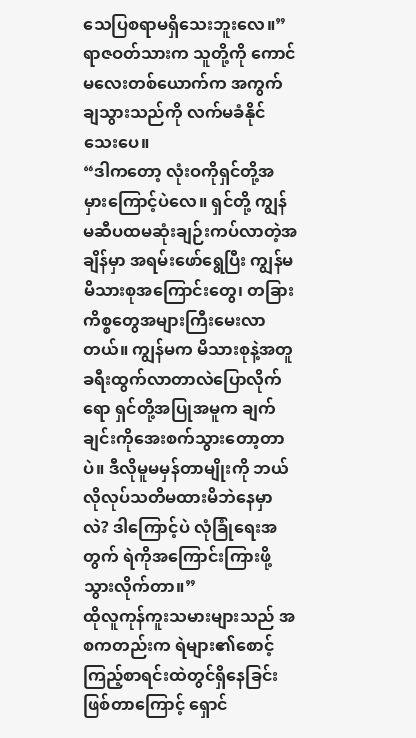သေပြစရာမရှိသေးဘူးလေ။” ရာဇဝတ်သားက သူတို့ကို ကောင်မလေးတစ်ယောက်က အကွက်ချသွားသည်ကို လက်မခံနိုင်သေးပေ။
“ဒါကတော့ လုံးဝကိုရှင်တို့အမှားကြောင့်ပဲလေ။ ရှင်တို့ ကျွန်မဆီပထမဆုံးချဉ်းကပ်လာတဲ့အချိန်မှာ အရမ်းဖော်ရွေပြီး ကျွန်မမိသားစုအကြောင်းတွေ၊ တခြားကိစ္စတွေအများကြီးမေးလာတယ်။ ကျွန်မက မိသားစုနဲ့အတူခရီးထွက်လာတာလဲပြောလိုက်ရော ရှင်တို့အပြုအမူက ချက်ချင်းကိုအေးစက်သွားတော့တာပဲ။ ဒီလိုမူမမှန်တာမျိုးကို ဘယ်လိုလုပ်သတိမထားမိဘဲနေမှာလဲ? ဒါကြောင့်ပဲ လုံခြုံရေးအတွက် ရဲကိုအကြောင်းကြားဖို့သွားလိုက်တာ။”
ထိုလူကုန်ကူးသမားများသည် အစကတည်းက ရဲများ၏စောင့်ကြည့်စာရင်းထဲတွင်ရှိနေခြင်းဖြစ်တာကြောင့် ရှောင်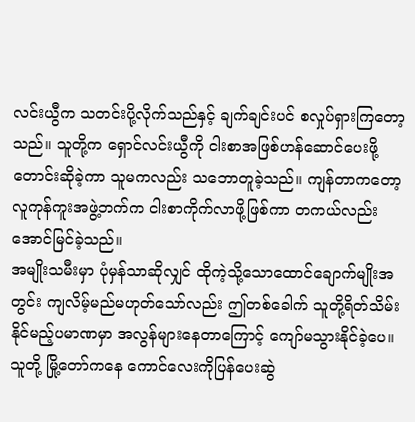လင်းယွီက သတင်းပို့လိုက်သည်နှင့် ချက်ချင်းပင် စလှုပ်ရှားကြတော့သည်။ သူတို့က ရှောင်လင်းယွီကို ငါးစာအဖြစ်ဟန်ဆောင်ပေးဖို့တောင်းဆိုခဲ့ကာ သူမကလည်း သဘောတူခဲ့သည်။ ကျန်တာကတော့ လူကုန်ကူးအဖွဲ့ဘက်က ငါးစာကိုက်လာဖို့ဖြစ်ကာ တကယ်လည်း အောင်မြင်ခဲ့သည်။
အမျိုးသမီးမှာ ပုံမှန်သာဆိုလျှင် ထိုကဲ့သို့သောထောင်ချောက်မျိုးအတွင်း ကျလိမ့်မည်မဟုတ်သော်လည်း ဤတစ်ခေါက် သူတို့ရိတ်သိမ်းနိုင်မည့်ပမာဏမှာ အလွန်များနေတာကြောင့် ကျော်မသွားနိုင်ခဲ့ပေ။ သူတို့ မြို့တော်ကနေ ကောင်လေးကိုပြန်ပေးဆွဲ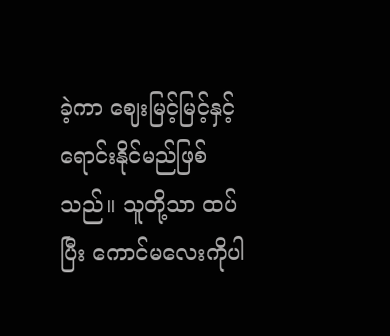ခဲ့ကာ ဈေးမြင့်မြင့်နှင့်ရောင်းနိုင်မည်ဖြစ်သည်။ သူတို့သာ ထပ်ပြီး ကောင်မလေးကိုပါ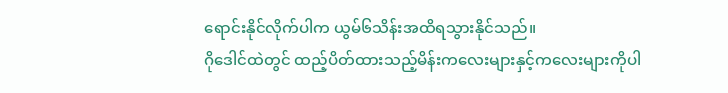ရောင်းနိုင်လိုက်ပါက ယွမ်၆သိန်းအထိရသွားနိုင်သည်။
ဂိုဒေါင်ထဲတွင် ထည့်ပိတ်ထားသည့်မိန်းကလေးများနှင့်ကလေးများကိုပါ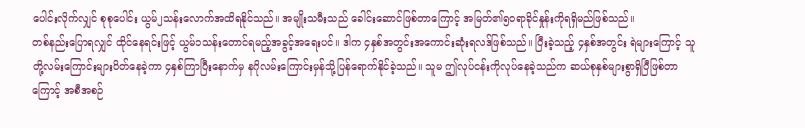ပေါင်းလိုက်လျှင် စုစုပေါင်း ယွမ်၂သန်းလောက်အထိရနိုင်သည်။ အမျိုးသမီးသည် ခေါင်းဆောင်ဖြစ်တာကြောင့် အမြတ်၏၅၀ရာခိုင်နှုန်းကိုရရှိမည်ဖြစ်သည်။
တစ်နည်းပြောရလျှင် ထိုင်နေရင်းဖြင့် ယွမ်၁သန်းတောင်ရမည့်အခွင့်အရေးပင်။ ဒါက ၄နှစ်အတွင်းအကောင်းဆုံးရလဒ်ဖြစ်သည်။ ပြီးခဲ့သည့် ၄နှစ်အတွင်း ရဲများကြောင့် သူတို့လမ်းကြောင်းများပိတ်နေခဲ့ကာ ၄နှစ်ကြာပြီးနောက်မှ နဂိုလမ်းကြောင်းမှန်သို့ပြန်ရောက်နိုင်ခဲ့သည်။ သူမ ဤလုပ်ငန်းကိုလုပ်နေခဲ့သည်က ဆယ်စုနှစ်များစွာရှိပြီဖြစ်တာကြောင့် အစီအစဉ်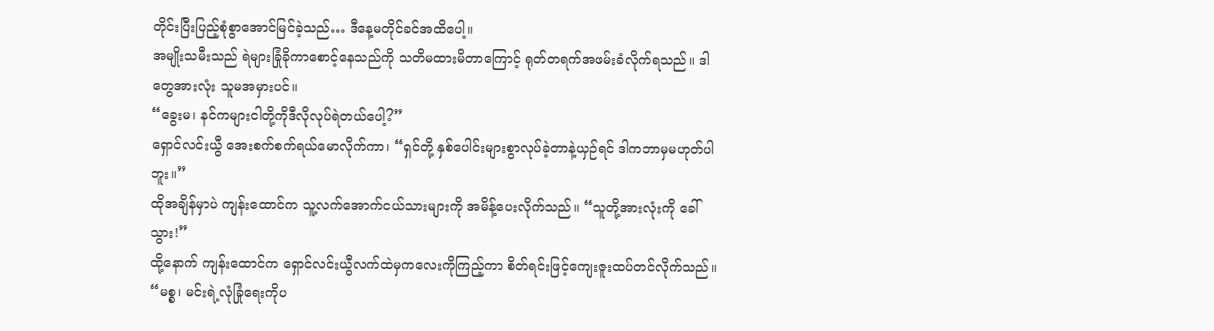တိုင်းပြီးပြည့်စုံစွာအောင်မြင်ခဲ့သည်… ဒီနေ့မတိုင်ခင်အထိပေါ့။
အမျိုးသမီးသည် ရဲများခြုံခိုကာစောင့်နေသည်ကို သတိမထားမိတာကြောင့် ရုတ်တရက်အဖမ်းခံလိုက်ရသည်။ ဒါတွေအားလုံး သူမအမှားပင်။
“ခွေးမ၊ နင်ကများငါတို့ကိုဒီလိုလုပ်ရဲတယ်ပေါ့?”
ရှောင်လင်းယွီ အေးစက်စက်ရယ်မောလိုက်ကာ၊ “ရှင်တို့ နှစ်ပေါင်းများစွာလုပ်ခဲ့တာနဲ့ယှဉ်ရင် ဒါကဘာမှမဟုတ်ပါဘူး။”
ထိုအချိန်မှာပဲ ကျန်းထောင်က သူ့လက်အောက်ငယ်သားများကို အမိန့်ပေးလိုက်သည်။ “သူတို့အားလုံးကို ခေါ်သွား!”
ထို့နောက် ကျန်းထောင်က ရှောင်လင်းယွီလက်ထဲမှကလေးကိုကြည့်ကာ စိတ်ရင်းဖြင့်ကျေးဇူးထပ်တင်လိုက်သည်။ “မစ္စ၊ မင်းရဲ့လုံခြုံရေးကိုပ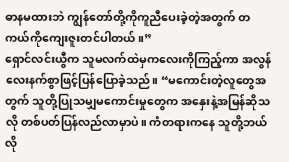ဓာနမထားဘဲ ကျွန်တော်တို့ကိုကူညီပေးခဲ့တဲ့အတွက် တကယ်ကိုကျေးဇူးတင်ပါတယ်။”
ရှောင်လင်းယွီက သူမလက်ထဲမှကလေးကိုကြည့်ကာ အလွန်လေးနက်စွာဖြင့်ပြန်ပြောခဲ့သည်။ “မကောင်းတဲ့လူတွေအတွက် သူတို့ပြုသမျှမကောင်းမှုတွေက အနှေးနဲ့အမြန်ဆိုသလို တစ်ပတ်ပြန်လည်လာမှာပဲ။ ကံတရားကနေ သူတို့ဘယ်လို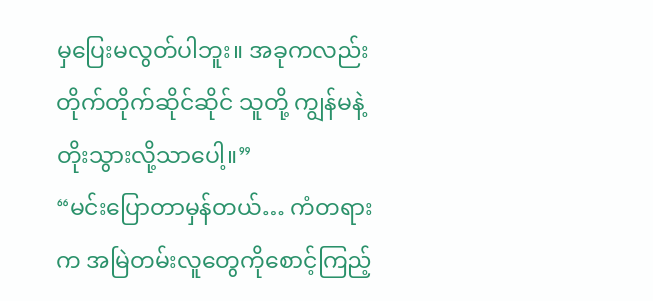မှပြေးမလွတ်ပါဘူး။ အခုကလည်း တိုက်တိုက်ဆိုင်ဆိုင် သူတို့ ကျွန်မနဲ့တိုးသွားလို့သာပေါ့။”
“မင်းပြောတာမှန်တယ်… ကံတရားက အမြဲတမ်းလူတွေကိုစောင့်ကြည့်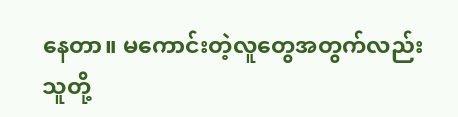နေတာ။ မကောင်းတဲ့လူတွေအတွက်လည်း သူတို့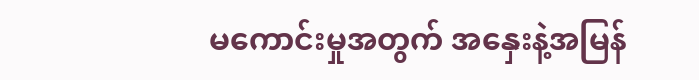မကောင်းမှုအတွက် အနှေးနဲ့အမြန်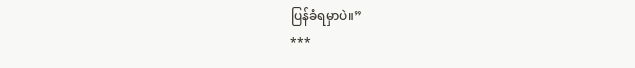ပြန်ခံရမှာပဲ။”
***